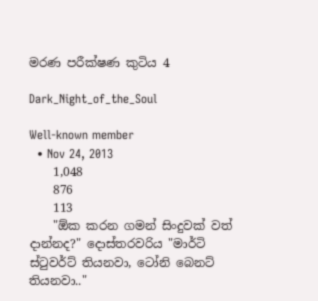මරණ පරීක්ෂණ කුටිය 4

Dark_Night_of_the_Soul

Well-known member
  • Nov 24, 2013
    1,048
    876
    113
    "ඕක කරන ගමන් සිංදුවක් වත් දාන්නද?" දොස්තරවරිය "මාර්ටි ස්ටුවර්ට් තියනවා, ටෝනි බෙනට් තියනවා.."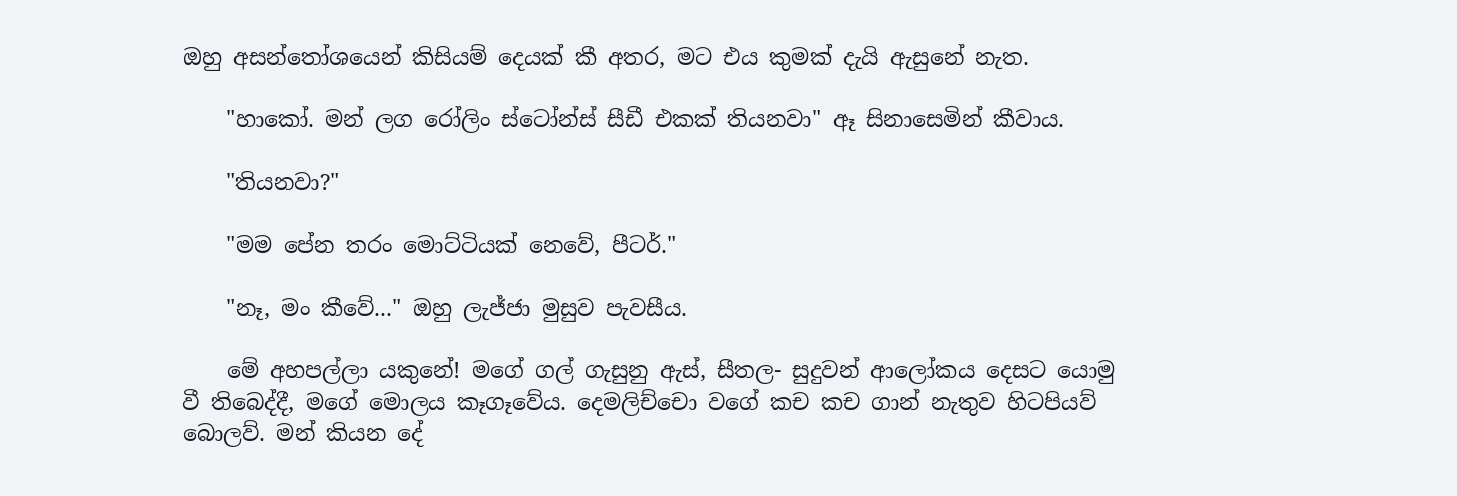ඔහු අසන්තෝශයෙන් කිසියම් දෙයක් කී අතර, මට එය කුමක් දැයි ඇසුනේ නැත.

    "හාකෝ. මන් ලග රෝලිං ස්ටෝන්ස් සීඩී එකක් තියනවා" ඈ සිනාසෙමින් කීවාය.

    "තියනවා?"

    "මම පේන තරං මොට්ටියක් නෙවේ, පීටර්."

    "නෑ, මං කීවේ..." ඔහු ලැජ්ජා මුසුව පැවසීය.

    මේ අහපල්ලා යකුනේ! මගේ ගල් ගැසුනු ඇස්, සීතල- සුදුවන් ආලෝකය දෙසට යොමු වී තිබෙද්දී, මගේ මොලය කෑගෑවේය. දෙමලිච්චො වගේ කච කච ගාන් නැතුව හිටපියව් බොලව්. මන් කියන දේ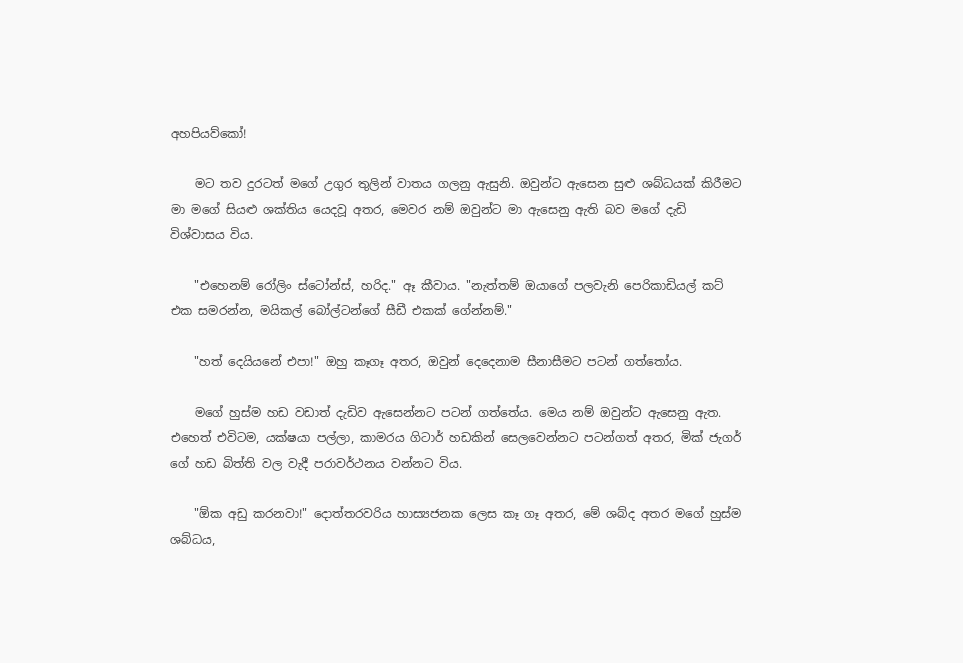අහපියව්කෝ!

    මට තව දුරටත් මගේ උගුර තුලින් වාතය ගලනු ඇසුනි. ඔවුන්ට ඇසෙන සුළු ශබ්ධයක් කිරීමට මා මගේ සියළු ශක්තිය යෙදවූ අතර, මෙවර නම් ඔවුන්ට මා ඇසෙනු ඇති බව මගේ දැඩි විශ්වාසය විය.

    "එහෙනම් රෝලිං ස්ටෝන්ස්, හරිද." ඈ කීවාය. "නැත්තම් ඔයාගේ පලවැනි පෙරිකාඩියල් කට් එක සමරන්න, මයිකල් බෝල්ටන්ගේ සීඩී එකක් ගේන්නම්."

    "හත් දෙයියනේ එපා!" ඔහු කෑගෑ අතර, ඔවුන් දෙදෙනාම සීනාසීමට පටන් ගත්තෝය.

    මගේ හුස්ම හඩ වඩාත් දැඩිව ඇසෙන්නට පටන් ගත්තේය. මෙය නම් ඔවුන්ට ඇසෙනු ඇත. එහෙත් එවිටම, යක්ෂයා පල්ලා, කාමරය ගිටාර් හඩකින් සෙලවෙන්නට පටන්ගත් අතර, මික් ජැගර් ගේ හඩ බිත්ති වල වැදී පරාවර්ථනය වන්නට විය.

    "ඕක අඩු කරනවා!" දොත්තරවරිය හාස්‍යජනක ලෙස කෑ ගෑ අතර, මේ ශබ්ද අතර මගේ හුස්ම ශබ්ධය,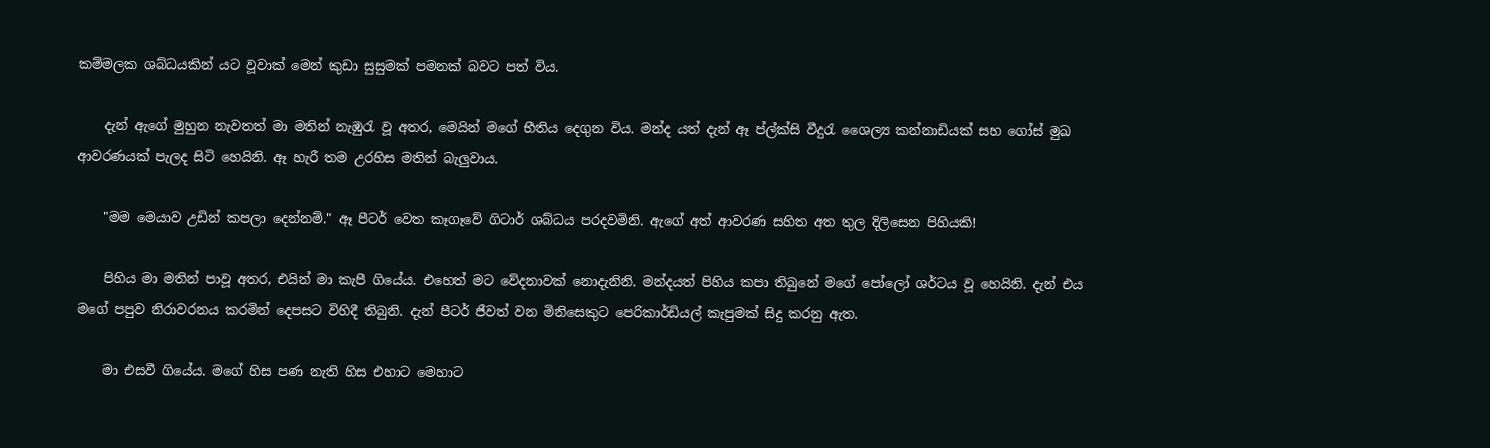කම්මලක ශබ්ධයකින් යට වූවාක් මෙන් කුඩා සුසුමක් පමනක් බවට පත් විය.

    දැන් ඇගේ මුහුන නැවතත් මා මතින් නැඹුරැ වූ අතර, මෙයින් මගේ භීතිය දෙගුන විය. මන්ද යත් දැන් ඈ ප්ල්ක්සි වීදුරැ ශෛල්‍ය කන්නාඩියක් සහ ගෝස් මුඛ ආවරණයක් පැලද සිටි හෙයිනි. ඈ හැරී තම උරහිස මතින් බැලුවාය.

    "මම මෙයාව උඩින් කපලා දෙන්නම්." ඈ පීටර් වෙත කෑගෑවේ ගිටාර් ශබ්ධය පරදවමිනි. ඇගේ අත් ආවරණ සහිත අත තුල දිලිසෙන පිහියකි!

    පිහිය මා මතින් පාවූ අතර, එයින් මා කැපී ගියේය. එහෙත් මට වේදනාවක් නොදැනිනි. මන්දයත් පිහිය කපා තිබුනේ මගේ පෝලෝ ශර්ටය වූ හෙයිනි. දැන් එය මගේ පපුව නිරාවරනය කරමින් දෙපසට විහිදී තිබුනි. දැන් පීටර් ජීවත් වන මිනිසෙකුට පෙරිකාර්ඩියල් කැපුමක් සිදු කරනු ඇත.

    මා එසවී ගියේය. මගේ හිස පණ නැති හිස එහාට මෙහාට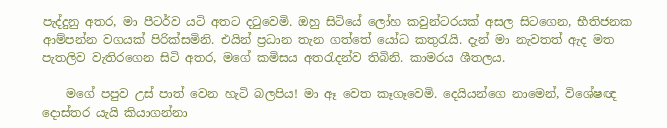පැද්දුනු අතර, මා පීටර්ව යටි අතට දටුවෙමි. ඔහු සිටියේ ලෝහ කවුන්ටරයක් අසල සිටගෙන, භීතිජනක ආම්පන්න වගයක් පිරික්සමිනි. එයින් ප්‍රධාන තැන ගත්තේ යෝධ කතුරැයි. දැන් මා නැවතත් ඇද මත පැතලිව වැතිරගෙන සිටි අතර, මගේ කමිසය අතරැදන්ව තිබිනි. කාමරය ශීතලය.

    මගේ පපුව උස් පාත් වෙන හැටි බලපිය! මා ඈ වෙත කෑගෑවෙමි. දෙයියන්ගෙ නාමෙන්, විශේෂඥ දොස්තර යැයි කියාගන්නා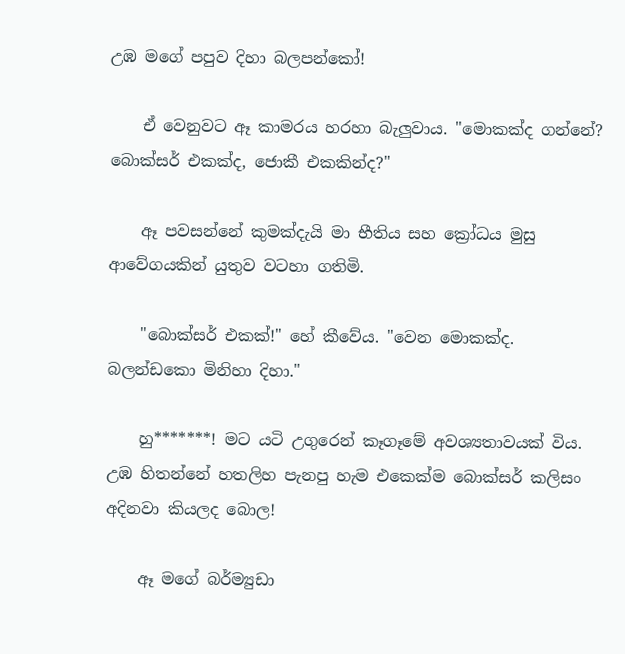උඹ මගේ පපුව දිහා බලපන්කෝ!

    ඒ වෙනුවට ඈ කාමරය හරහා බැලුවාය. "මොකක්ද ගන්නේ? බොක්සර් එකක්ද, ජොකී එකකින්ද?"

    ඈ පවසන්නේ කුමක්දැයි මා භීතිය සහ ක්‍රෝධය මුසු ආවේගයකින් යුතුව වටහා ගතිමි.

    "බොක්සර් එකක්!" හේ කීවේය. "වෙන මොකක්ද. බලන්ඩකො මිනිහා දිහා."

    හු*******! මට යටි උගුරෙන් කෑගෑමේ අවශ්‍යතාවයක් විය. උඹ හිතන්නේ හතලිහ පැනපු හැම එකෙක්ම බොක්සර් කලිසං අදිනවා කියලද බොල!

    ඈ මගේ බර්ම්‍යුඩා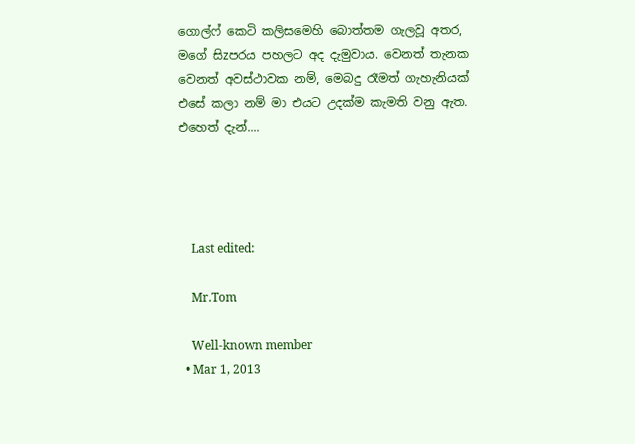ගොල්ෆ් කෙටි කලිසමෙහි බොත්තම ගැලවූ අතර, මගේ සිzපරය පහලට අද දැමුවාය. වෙනත් තැනක වෙනත් අවස්ථාවක නම්, මෙබදු රෑමත් ගැහැනියක් එසේ කලා නම් මා එයට උදක්ම කැමති වනු ඇත. එහෙත් දැන්....




    Last edited:

    Mr.Tom

    Well-known member
  • Mar 1, 2013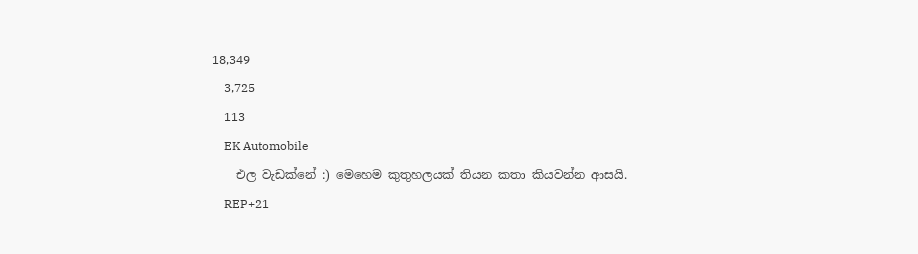18,349
    3,725
    113
    EK Automobile
    එල වැඩක්නේ :) මෙහෙම කුතුහලයක් තියන කතා කියවන්න ආසයි.
    REP+21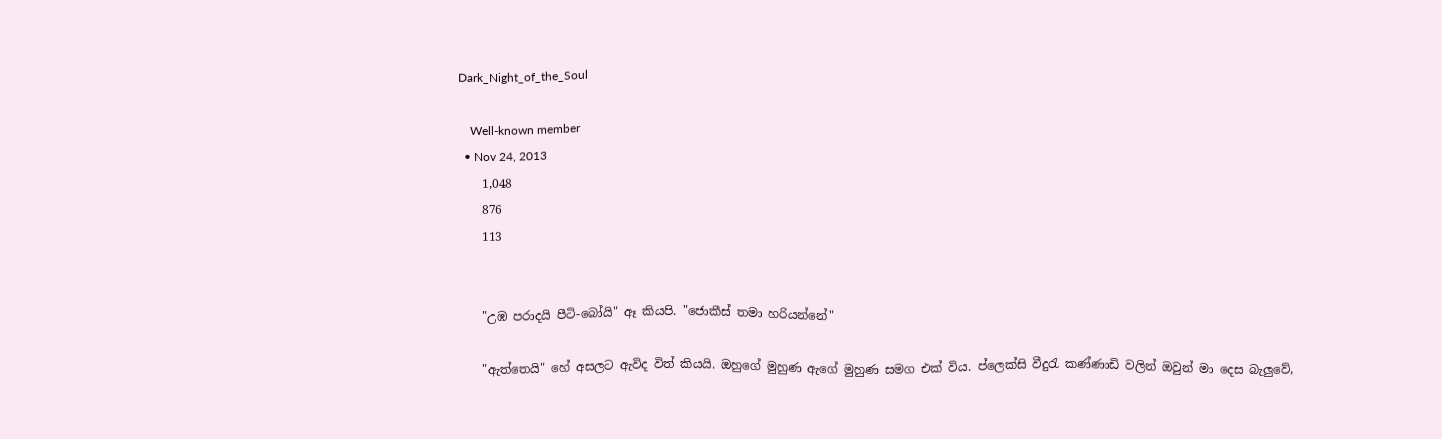Dark_Night_of_the_Soul

    Well-known member
  • Nov 24, 2013
    1,048
    876
    113


    "උඹ පරාදයි පීටි-බෝයි" ඈ කියපි. "ජොකීස් තමා හරියන්නේ"

    "ඇත්තෙයි" හේ අසලට ඇවිද විත් කියයි. ඔහුගේ මුහුණ ඇගේ මුහුණ සමග එක් විය. ප්ලෙක්සි වීදුරැ කණ්ණාඩි වලින් ඔවුන් මා දෙස බැලුවේ,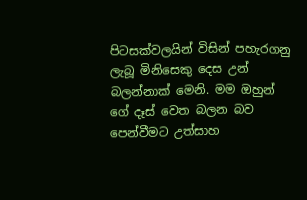පිටසක්වලයින් විසින් පහැරගනු ලැබූ මිනිසෙකු දෙස උන් බලන්නාක් මෙනි. මම ඔහුන් ගේ දෑස් වෙත බලන බව පෙන්වීමට උත්සාහ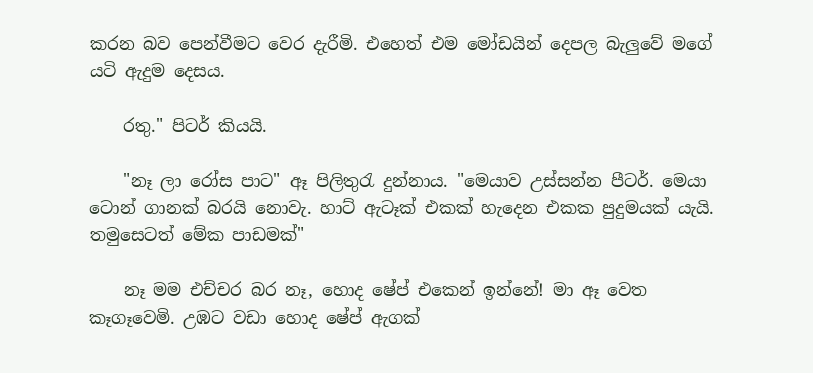කරන බව පෙන්වීමට වෙර දැරීමි. එහෙත් එම මෝඩයින් දෙපල බැලුවේ මගේ යටි ඇදුම දෙසය.

    රතු." පිටර් කියයි.

    "නෑ ලා රෝස පාට" ඈ පිලිතුරැ දුන්නාය. "මෙයාව උස්සන්න පීටර්. මෙයා ටොන් ගානක් බරයි නොවැ. හාට් ඇටෑක් එකක් හැදෙන එකක පුදුමයක් යැයි. තමුසෙටත් මේක පාඩමක්"

    නෑ මම එච්චර බර නෑ, හොද ෂේප් එකෙන් ඉන්නේ! මා ඈ වෙත කෑගෑවෙමි. උඹට වඩා හොද ෂේප් ඇගක්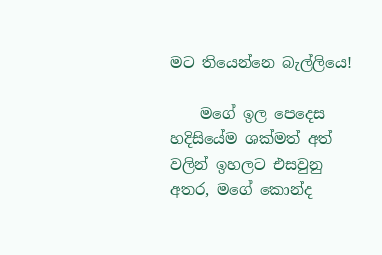මට තියෙන්නෙ බැල්ලියෙ!

    මගේ ඉල පෙදෙස හදිසියේම ශක්මත් අත් වලින් ඉහලට එසවුනු අතර, මගේ කොන්ද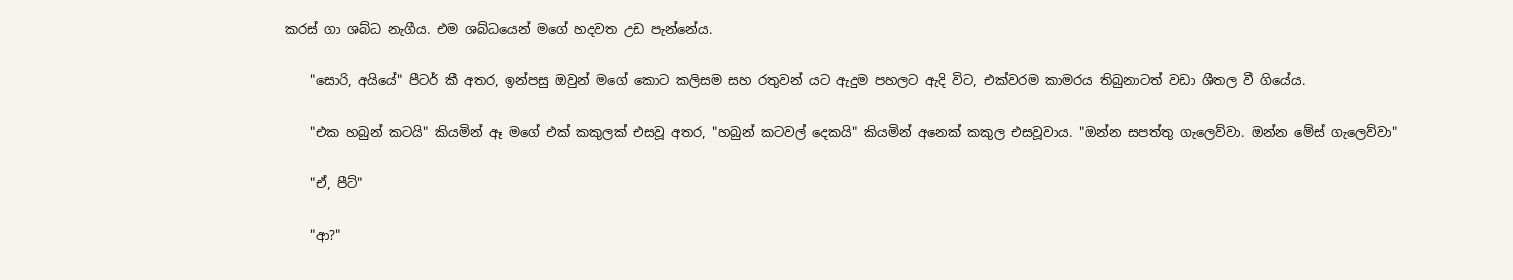කරස් ගා ශබ්ධ නැගීය. එම ශබ්ධයෙන් මගේ හදවත උඩ පැන්නේය.

    "සොරි, අයියේ" පීටර් කී අතර, ඉන්පසු ඔවුන් මගේ කොට කලිසම සහ රතුවන් යට ඇදුම පහලට ඇදි විට, එක්වරම කාමරය තිබුනාටත් වඩා ශීතල වී ගියේය.

    "එක හබුන් කටයි" කියමින් ඈ මගේ එක් කකුලක් එසවූ අතර, "හබුන් කටවල් දෙකයි" කියමින් අනෙක් කකුල එසවූවාය. "ඔන්න සපත්තු ගැලෙව්වා. ඔන්න මේස් ගැලෙව්වා"

    "ඒ, පීට්"

    "ආ?"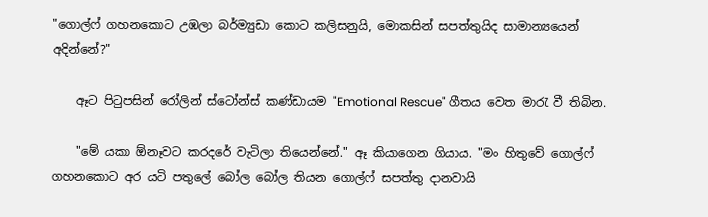"ගොල්ෆ් ගහනකොට උඹලා බර්ම්‍යුඩා කොට කලිසනුයි, මොකසින් සපත්තුයිද සාමාන්‍යයෙන් අදින්නේ?"

    ඈට පිටුපසින් රෝලින් ස්ටෝන්ස් කණ්ඩායම "Emotional Rescue" ගීතය වෙත මාරැ වී තිබින.

    "මේ යකා ඕනෑවට කරදරේ වැටිලා තියෙන්නේ." ඈ කියාගෙන ගියාය. "මං හිතුවේ ගොල්ෆ් ගහනකොට අර යටි පතුලේ බෝල බෝල තියන ගොල්ෆ් සපත්තු දානවායි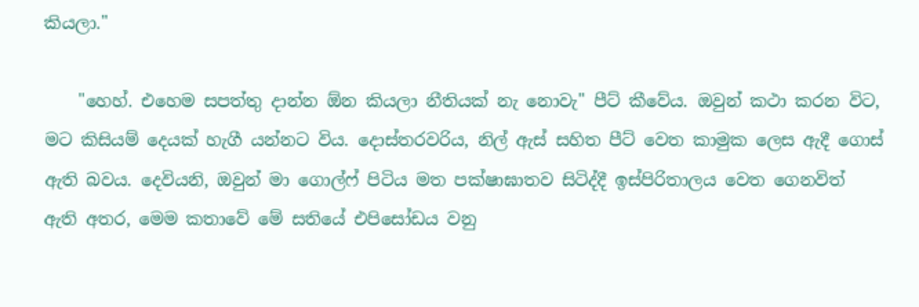කියලා."

    "හෙහ්. එහෙම සපත්තු දාන්න ඕන කියලා නීතියක් නැ නොවැ" පීට් කීවේය. ඔවුන් කථා කරන විට, මට කිසියම් දෙයක් හැගී යන්නට විය. දොස්තරවරිය, නිල් ඇස් සහිත පීට් වෙත කාමුක ලෙස ඇදී ගොස් ඇති බවය. දෙවියනි, ඔවුන් මා ගොල්ෆ් පිටිය මත පක්ෂාඝාතව සිටිද්දී ඉස්පිරිතාලය වෙත ගෙනවිත් ඇති අතර, මෙම කතාවේ මේ සතියේ එපිසෝඩය වනු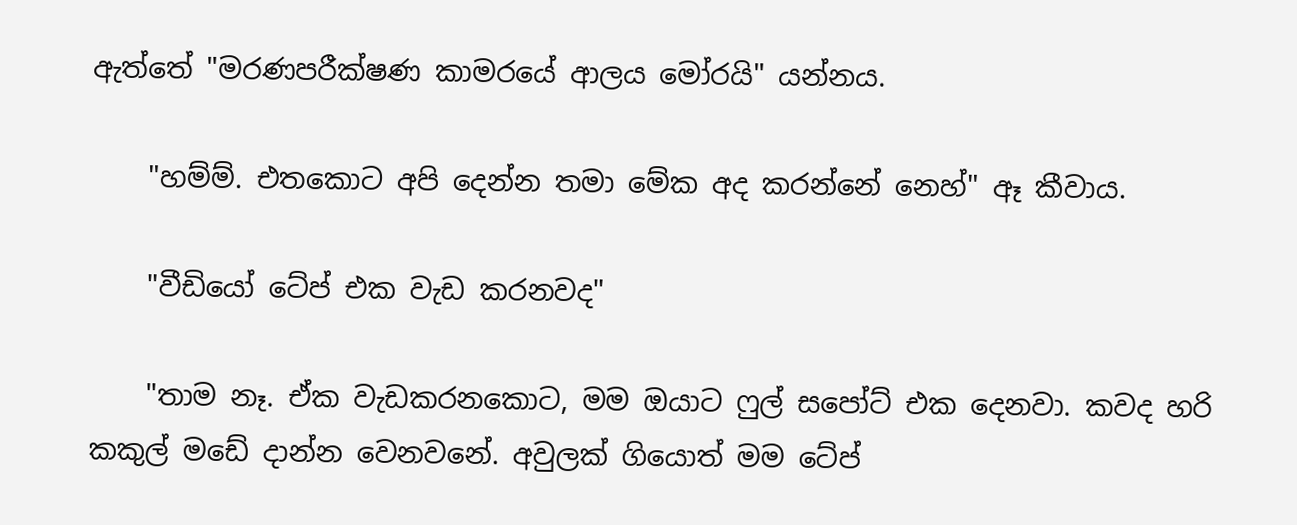ඇත්තේ "මරණපරීක්ෂණ කාමරයේ ආලය මෝරයි" යන්නය.

    "හම්ම්. එතකොට අපි දෙන්න තමා මේක අද කරන්නේ නෙහ්" ඈ කීවාය.

    "වීඩියෝ ටේප් එක වැඩ කරනවද"

    "තාම නෑ. ඒක වැඩකරනකොට, මම ඔයාට ෆුල් සපෝට් එක දෙනවා. කවද හරි කකුල් මඩේ දාන්න වෙනවනේ. අවුලක් ගියොත් මම ටේප්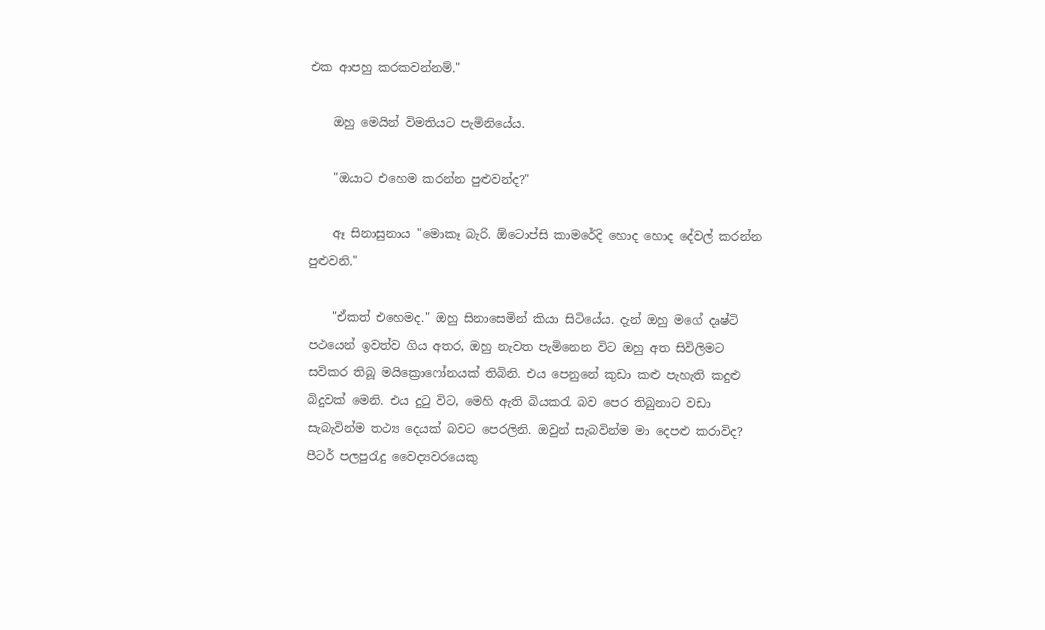එක ආපහු කරකවන්නම්."

    ඔහු මෙයින් විමතියට පැමිනියේය.

    "ඔයාට එහෙම කරන්න පුළුවන්ද?"

    ඈ සිනාසුනාය "මොකෑ බැරි. ඕටොප්සි කාමරේදි හොද හොද දේවල් කරන්න පුළුවනි."

    "ඒකත් එහෙමද." ඔහු සිනාසෙමින් කියා සිටියේය. දැන් ඔහු මගේ දෘෂ්ටි පථයෙන් ඉවත්ව ගිය අතර, ඔහු නැවත පැමිනෙන විට ඔහු අත සිවිලිමට සවිකර තිබූ මයික්‍රොෆෝනයක් තිබිනි. එය පෙනුනේ කුඩා කළු පැහැති කදුළු බිදුවක් මෙනි. එය දුටු විට, මෙහි ඇති බියකරැ බව පෙර තිබුනාට වඩා සැබැවින්ම තථ්‍ය දෙයක් බවට පෙරලිනි. ඔවුන් සැබවින්ම මා දෙපළු කරාවිද? පීටර් පලපුරැදු වෛද්‍යවරයෙකු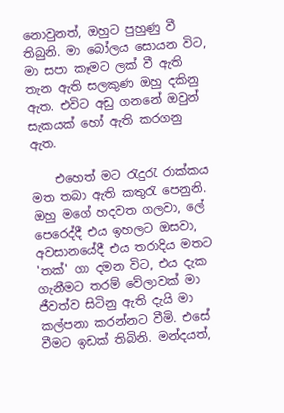නොවුනත්, ඔහුට පුහුණු වී තිබුනි. මා බෝලය සොයන විට, මා සපා කෑමට ලක් වී ඇති තැන ඇති සලකුණ ඔහු දකිනු ඇත. එවිට අඩු ගනනේ ඔවුන් සැකයක් හෝ ඇති කරගනු ඇත.

    එහෙත් මට ‍රැදුරැ රාක්කය මත තබා ඇති කතුරැ පෙනුනි. ඔහු මගේ හදවත ගලවා, ලේ පෙරෙද්දී එය ඉහලට ඔසවා, අවසානයේදී එය තරාදිය මතට 'තක්' ගා දමන විට, එය දැක ගැනීමට තරම් වේලාවක් මා ජීවත්ව සිටිනු ඇති දැයි මා කල්පනා කරන්නට වීමි. එසේ වීමට ඉඩක් තිබිනි. මන්දයත්,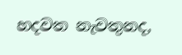හදවත නැවතුනද,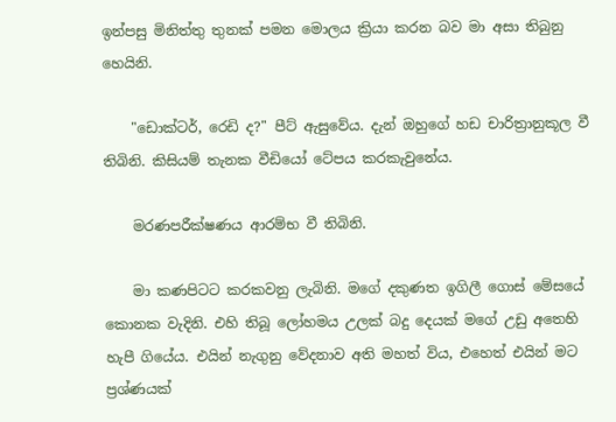ඉන්පසු මිනිත්තු තුනක් පමන මොලය ක්‍රියා කරන බව මා අසා තිබුනු හෙයිනි.

    "ඩොක්ටර්, රෙඩි ද?" පීට් ඇසුවේය. දැන් ඔහුගේ හඩ චාරිත්‍රානුකූල වී තිබිනි. කිසියම් තැනක වීඩියෝ ටේපය කරකැවුනේය.

    මරණපරීක්ෂණය ආරම්භ වී තිබිනි.

    මා කණපිටට කරකවනු ලැබිනි. මගේ දකුණත ඉගිලී ගොස් මේසයේ කොනක වැදිනි. එහි තිබූ ලෝහමය උලක් බදු දෙයක් මගේ උඩු අතෙහි හැපී ගියේය. එයින් නැගුනු වේදනාව අති මහත් විය, එහෙත් එයින් මට ප්‍රශ්ණයක්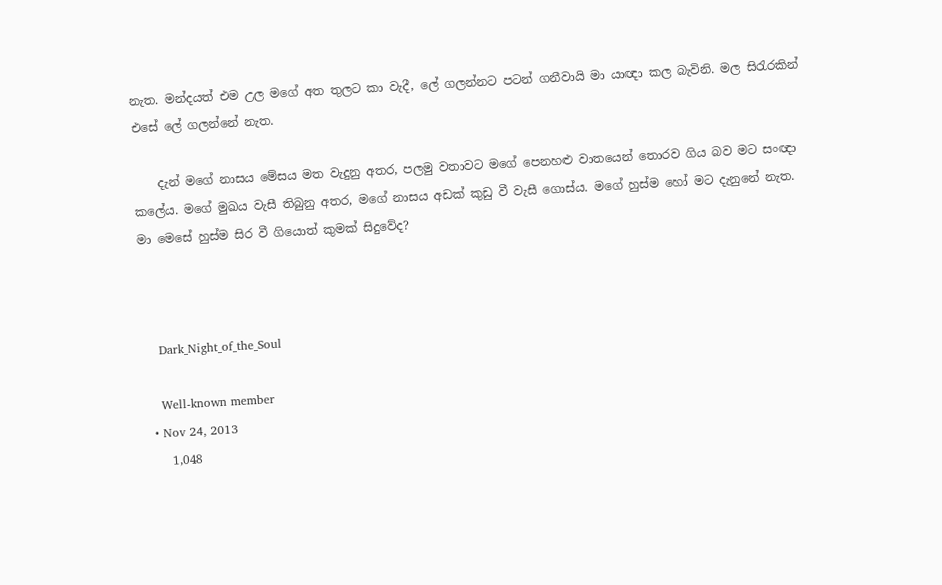නැත. මන්දයත් එම උල මගේ අත තුලට කා වැදී, ලේ ගලන්නට පටන් ගනීවායි මා යාඥා කල බැවිනි. මල සිරැරකින් එසේ ලේ ගලන්නේ නැත.

    දැන් මගේ නාසය මේසය මත වැදුනු අතර, පලමු වතාවට මගේ පෙනහළු වාතයෙන් තොරව ගිය බව මට සංඥා කලේය. මගේ මුඛය වැසී තිබුනු අතර, මගේ නාසය අඩක් කුඩු වී වැසී ගොස්ය. මගේ හුස්ම හෝ මට දැනුනේ නැත. මා මෙසේ හුස්ම සිර වී ගියොත් කුමක් සිදුවේද?



    Dark_Night_of_the_Soul

    Well-known member
  • Nov 24, 2013
    1,048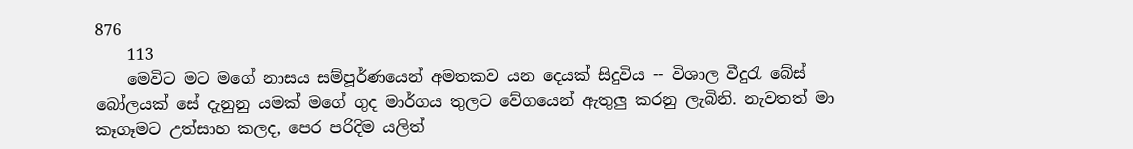876
    113
    මෙවිට මට මගේ නාස‍ය සම්පූර්ණයෙන් අමතකව යන දෙයක් සිදුවිය -- විශාල වීදුරැ බේස් බෝලයක් සේ දැනුනු යමක් මගේ ගුද මාර්ගය තුලට වේගයෙන් ඇතුලු කරනු ලැබිනි. නැවතත් මා කෑගෑමට උත්සාහ කලද, පෙර පරිදිම යලිත්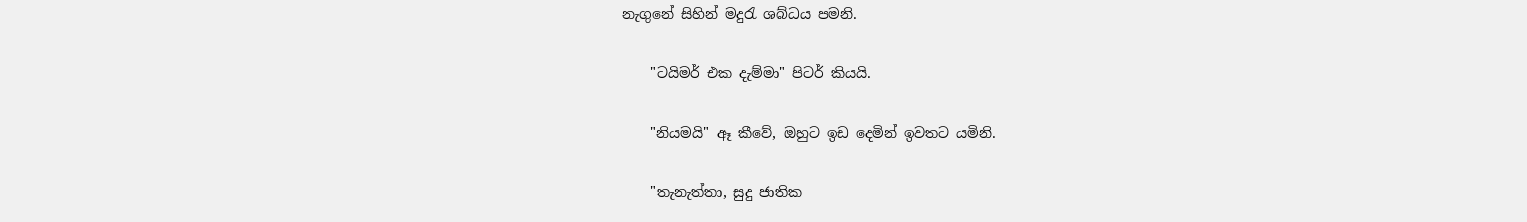නැගුනේ සිහින් මදුරැ ශබ්ධය පමනි.

    "ටයිමර් එක දැම්මා" පිටර් කියයි.

    "නියමයි" ඈ කීවේ, ඔහුට ඉඩ දෙමින් ඉවතට යමිනි.

    "තැනැත්තා, සුදු ජාතික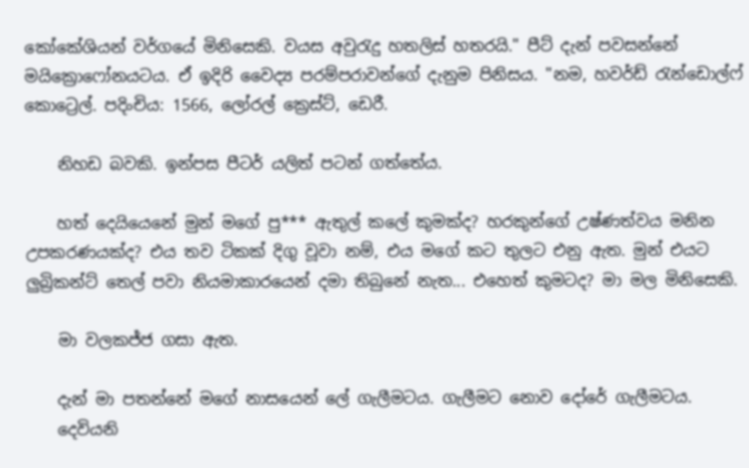කෝකේශියන් වර්ගයේ මිනිසෙකි. වයස අවුරැදු හතලිස් හතරයි." පීට් දැන් පවසන්නේ මයික්‍රොෆෝනයටය. ඒ ඉදිරි වෛද්‍ය පරම්පරාවන්ගේ දැනුම පිනිසය. "නම, හවර්ඩ් රැන්ඩොල්ෆ් කොට්‍රෙල්. පදිංචිය: 1566, ලෝරල් ක්‍රෙස්ට්, ඩෙරී.

    නිහඩ බවකි. ඉන්පස පීටර් යලිත් පටන් ගත්තේය.

    හත් දෙයියෙනේ මුන් මගේ පු*** ඇතුල් කලේ කුමක්ද? හරකුන්ගේ උෂ්ණත්වය මනින උපකරණයක්ද? එය තව ටිකක් දිගු වූවා නම්, එය මගේ කට තුලට එනු ඇත. මුන් එයට ලුබ්‍රිකන්ට් තෙල් පවා නියමාකාරයෙන් දමා තිබුනේ නැත... එහෙත් කුමටද? මා මල මිනිසෙකි.

    මා වලකජ්ජ ගසා ඇත.

    දැන් මා පතන්නේ මගේ නාසයෙන් ලේ ගැලීමටය. ගැලීමට නොව දෝරේ ගැලීමටය.
    දෙවියනි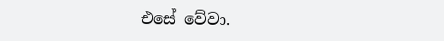එසේ වේවා.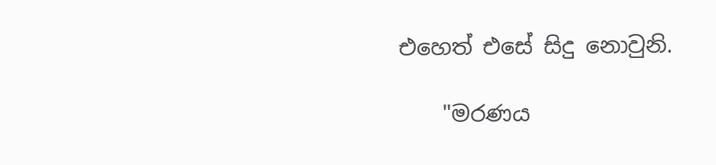එහෙත් එසේ සිදු නොවුනි.

    "මරණය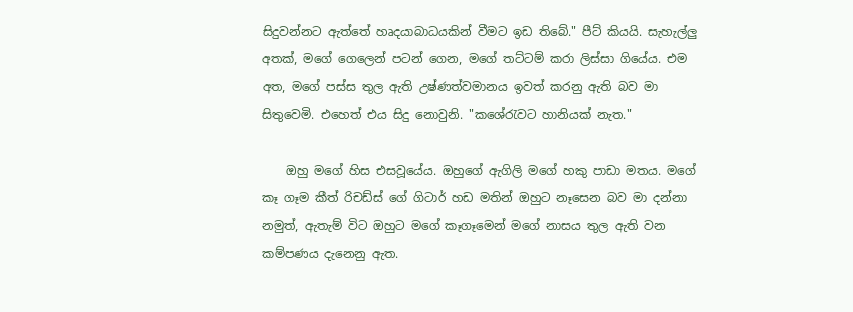සිදුවන්නට ඇත්තේ හෘදයාබාධයකින් වීමට ඉඩ තිබේ." පීට් කියයි. සැහැල්ලු අතක්, මගේ ගෙලෙන් පටන් ගෙන, මගේ තට්ටම් කරා ලිස්සා ගියේය. එම අත, මගේ පස්ස තුල ඇති උෂ්ණත්වමානය ඉවත් කරනු ඇති බව මා සිතුවෙමි. එහෙත් එය සිදු නොවුනි. "කශේරැවට හානියක් නැත."

    ඔහු මගේ හිස එසවූයේය. ඔහුගේ ඇගිලි මගේ හකු පාඩා මතය. මගේ කෑ ගෑම කීත් රිචඩ්ස් ගේ ගිටාර් හඩ මතින් ඔහුට නෑසෙන බව මා දන්නා නමුත්, ඇතැම් විට ඔහුට මගේ කෑගෑමෙන් මගේ නාසය තුල ඇති වන කම්පණය දැනෙනු ඇත.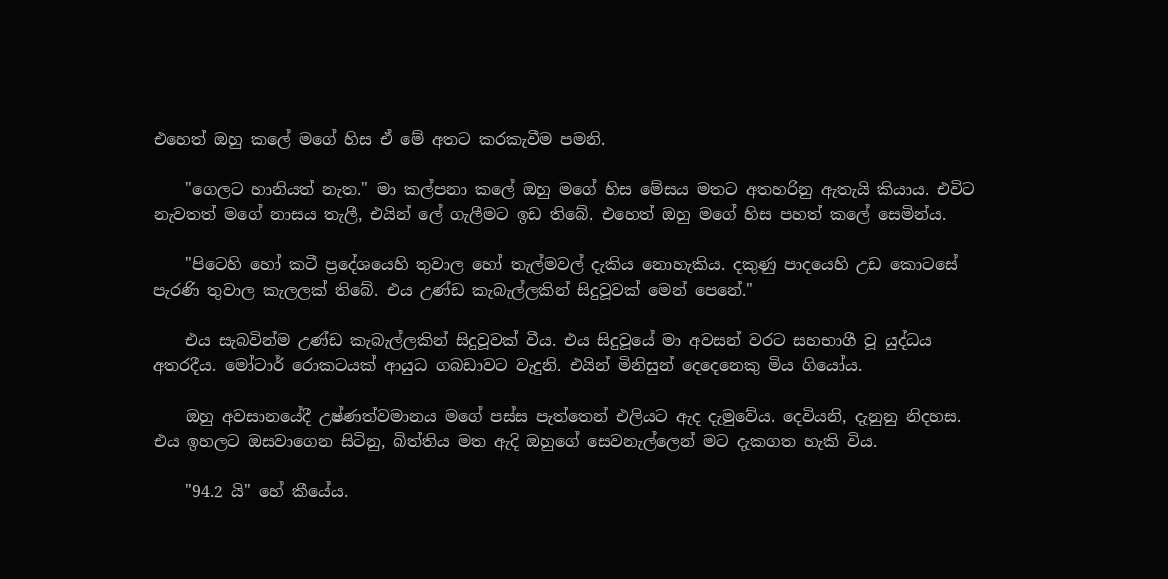එහෙත් ඔහු කලේ මගේ හිස ඒ මේ අතට කරකැවීම පමනි.

    "ගෙලට හානියත් නැත." මා කල්පනා කලේ ඔහු මගේ හිස මේසය මතට අතහරිනු ඇතැයි කියාය. එවිට නැවතත් මගේ නාසය තැලී, එයින් ලේ ගැලීමට ඉඩ තිබේ. එහෙත් ඔහු මගේ හිස පහත් කලේ සෙමින්ය.

    "පිටෙහි හෝ කටී ප්‍රදේශයෙහි තුවාල හෝ තැල්මවල් දැකිය නොහැකිය. දකුණු පාදයෙහි උඩ කොටසේ පැරණි තුවාල කැලලක් තිබේ. එය උණ්ඩ කැබැල්ලකින් සිදුවූවක් මෙන් පෙනේ."

    එය සැබවින්ම උණ්ඩ කැබැල්ලකින් සිදුවූවක් වීය. එය සිදුවූයේ මා අවසන් වරට සහභාගී වූ යුද්ධය අතරදීය. මෝටාර් රොකටයක් ආයුධ ගබඩාවට වැදුනි. එයින් මිනිසුන් දෙදෙනෙකු මිය ගියෝය.

    ඔහු අවසානයේදී උෂ්ණත්වමානය මගේ පස්ස පැත්තෙන් එලියට ඇද දැමුවේය. දෙවියනි, දැනුනු නිදහස. එය ඉහලට ඔසවාගෙන සිටිනු, බිත්තිය මත ඇදි ඔහුගේ සෙවනැල්ලෙන් මට දැකගත හැකි විය.

    "94.2 යි" හේ කීයේය.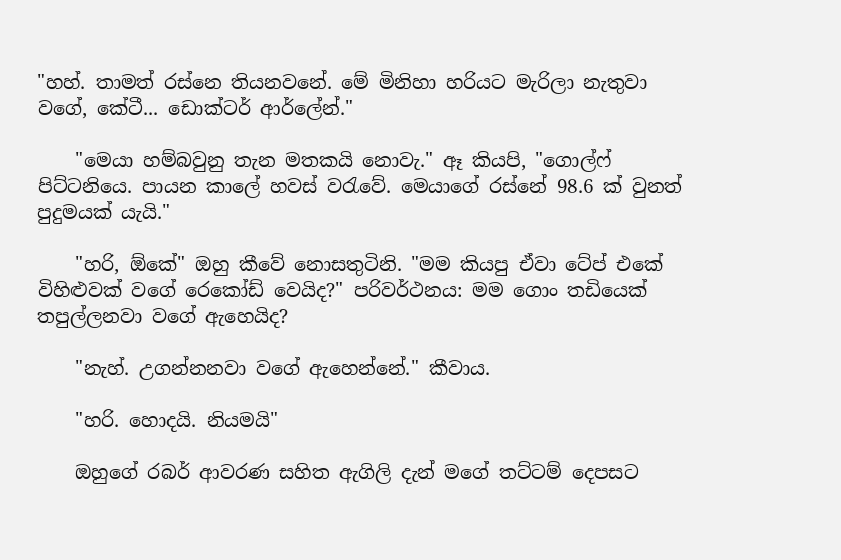"හහ්. තාමත් රස්නෙ තියනවනේ. මේ මිනිහා හරියට මැරිලා නැතුවා වගේ, කේටී... ඩොක්ටර් ආර්ලේන්."

    "මෙයා හම්බවුනු තැන මතකයි නොවැ." ඈ කියපි, "ගොල්ෆ් පිට්ටනියෙ. පායන කාලේ හවස් වරැවේ. මෙයාගේ රස්නේ 98.6 ක් වුනත් පුදුමයක් යැයි."

    "හරි, ඕකේ" ඔහු කීවේ නොසතුටිනි. "මම කියපු ඒවා ටේප් එකේ විහිළුවක් වගේ රෙකෝඩ් වෙයිද?" පරිවර්ථනය: මම ගොං තඩියෙක් තපුල්ලනවා වගේ ඇහෙයිද?

    "නැහ්. උගන්නනවා වගේ ඇහෙන්නේ." කීවාය.

    "හරි. හොදයි. නියමයි"

    ඔහුගේ රබර් ආවරණ සහිත ඇගිලි දැන් මගේ තට්ටම් දෙපසට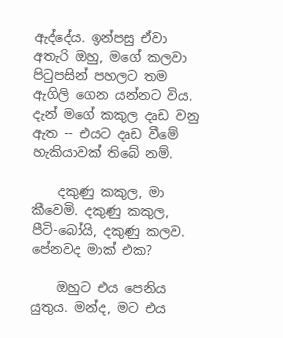ඇද්දේය. ඉන්පසු ඒවා අතැරි ඔහු, මගේ කලවා පිටුපසින් පහලට තම ඇගිලි ගෙන යන්නට විය. දැන් මගේ කකුල දෘඩ වනු ඇත -- එයට දෘඩ වීමේ හැකියාවක් තිබේ නම්.

    දකුණු කකුල, මා කීවෙමි. දකුණු කකුල, පීටි-බෝයි, දකුණු කලව. පේනවද මාක් එක?

    ඔහුට එය පෙනිය යුතුය. මන්ද, මට එය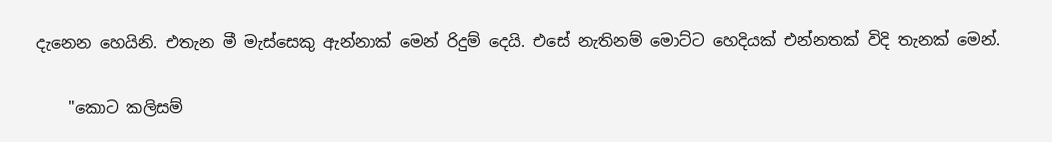දැනෙන හෙයිනි. එතැන මී මැස්සෙකු ඇන්නාක් මෙන් රිදුම් දෙයි. එසේ නැතිනම් මොට්ට හෙදියක් එන්නතක් විදි තැනක් මෙන්.

    "කොට කලිසම්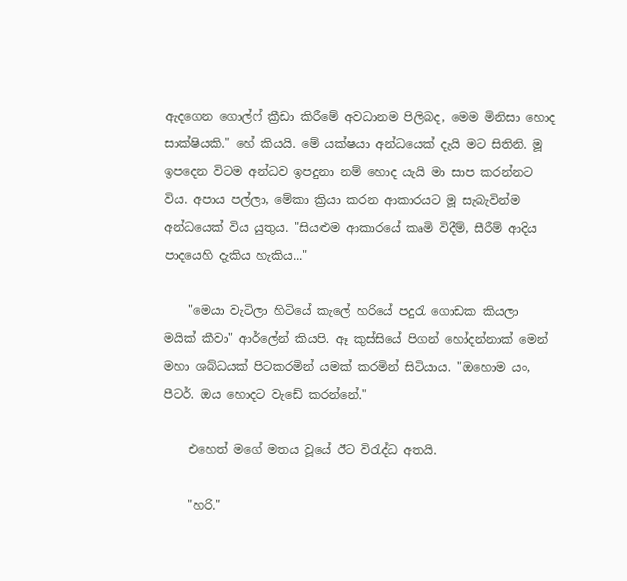ඇදගෙන ගොල්ෆ් ක්‍රීඩා කිරීමේ අවධානම පිලිබද, මෙම මිනිසා හොද සාක්ෂියකි." හේ කියයි. මේ යක්ෂයා අන්ධයෙක් දැයි මට සිතිනි. මූ ඉපදෙන විටම අන්ධව ඉපදුනා නම් හොද යැයි මා සාප කරන්නට විය. අපාය පල්ලා, මේකා ක්‍රියා කරන ආකාරයට මූ සැබැවින්ම අන්ධයෙක් විය යුතුය. "සියළුම ආකාරයේ කෘමි විදීම්, සීරීම් ආදිය පාදයෙහි දැකිය හැකිය..."

    "මෙයා වැටිලා හිටියේ කැලේ හරියේ පදුරැ ගොඩක කියලා මයික් කීවා" ආර්ලේන් කියපි. ඈ කුස්සියේ පිගන් හෝදන්නාක් මෙන් මහා ශබ්ධයක් පිටකරමින් යමක් කරමින් සිටියාය. "ඔහොම යං, පීටර්. ඔය හොදට වැඩේ කරන්නේ."

    එහෙත් මගේ මතය වූයේ ඊට විරැද්ධ අතයි.

    "හරි."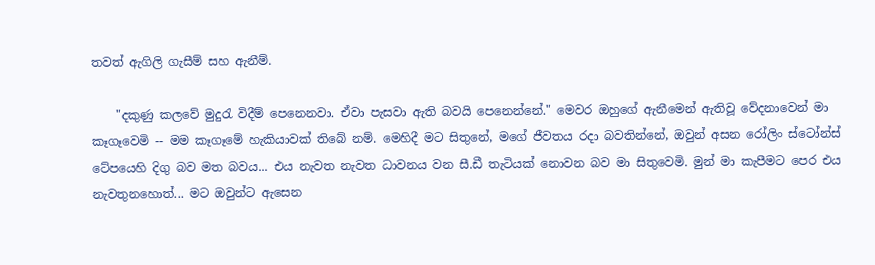තවත් ඇගිලි ගැසීම් සහ ඇනීම්.

    "දකුණු කලවේ මුදුරැ විදීම් පෙනෙනවා. ඒවා පැසවා ඇති බවයි පෙනෙන්නේ." මෙවර ඔහුගේ ඇනීමෙන් ඇතිවූ වේදනාවෙන් මා කෑගෑවෙමි -- මම කෑගෑමේ හැකියාවක් තිබේ නම්. මෙහිදී මට සිතුනේ, මගේ ජීවතය රදා බවතින්නේ, ඔවුන් අසන රෝලිං ස්ටෝන්ස් ටේපයෙහි දිගු බව මත බවය... එය නැවත නැවත ධාවනය වන සී.ඩී තැටියක් නොවන බව මා සිතුවෙමි. මුන් මා කැපීමට පෙර එය නැවතුනහොත්... මට ඔවුන්ට ඇසෙන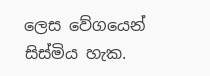ලෙස වේගයෙන් සිස්මිය හැක.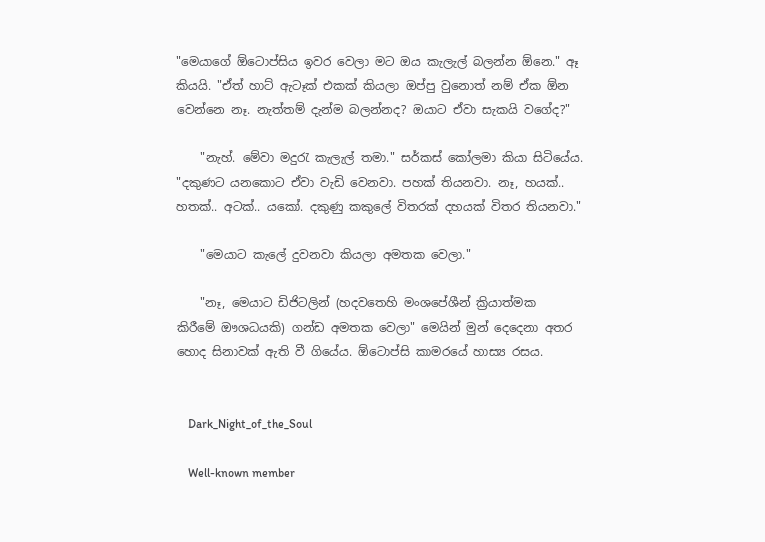"මෙයාගේ ඕටොප්සිය ඉවර වෙලා මට ඔය කැලැල් බලන්න ඕනෙ." ඈ කියයි. "ඒත් හාට් ඇටෑක් එකක් කියලා ඔප්පු වුනොත් නම් ඒක ඕන වෙන්නෙ නෑ. නැත්තම් දැන්ම බලන්නද? ඔයාට ඒවා සැකයි වගේද?"

    "නැහ්. මේවා මදුරැ කැලැල් තමා." සර්කස් කෝලමා කියා සිටියේය. "දකුණට යනකොට ඒවා වැඩි වෙනවා. පහක් තියනවා. නෑ, හයක්.. හතක්.. අටක්.. යකෝ. දකුණු කකුලේ විතරක් දහයක් විතර තියනවා."

    "මෙයාට කැලේ දුවනවා කියලා අමතක වෙලා."

    "නෑ, මෙයාට ඩිජිටලින් (හදවතෙහි මංශපේශීන් ක්‍රියාත්මක කිරීමේ ‍ඖශධයකි) ගන්ඩ අමතක වෙලා" මෙයින් මුන් දෙදෙනා අතර හොද සිනාවක් ඇති වී ගියේය. ඕටොප්සි කාමරයේ හාස්‍ය රසය.


    Dark_Night_of_the_Soul

    Well-known member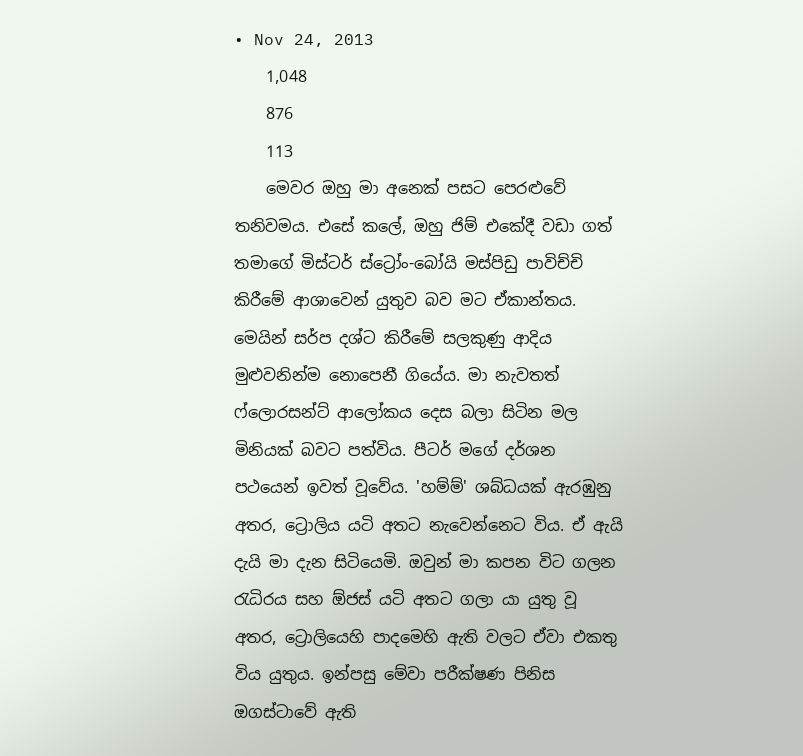• Nov 24, 2013
    1,048
    876
    113
    මෙවර ඔහු මා අනෙක් පසට පෙරළුවේ තනිවමය. එසේ කලේ, ඔහු ජිම් එකේදී වඩා ගත් තමාගේ මිස්ටර් ස්ට්‍රෝං-බෝයි මස්පිඩු පාවිච්චි කිරීමේ ආශාවෙන් යුතුව බව මට ඒකාන්තය. මෙයින් සර්ප දශ්ට කිරීමේ සලකුණු ආදිය මුළුවනින්ම නොපෙනී ගියේය. මා නැවතත් ෆ්ලොරසන්ට් ආලෝකය දෙස බලා සිටින මල මිනියක් බවට පත්විය. පීටර් මගේ දර්ශන පථයෙන් ඉවත් වූවේය. 'හම්ම්' ශබ්ධයක් ඇරඹුනු අතර, ට්‍රොලිය යටි අතට නැවෙන්නෙට විය. ඒ ඇයි දැයි මා දැන සිටියෙමි. ඔවුන් මා කපන විට ගලන රැධිරය සහ ඕජස් යටි අතට ගලා යා යුතු වූ අතර, ට්‍රොලියෙහි පාදමෙහි ඇති වලට ඒවා එකතු විය යුතුය. ඉන්පසු මේවා පරීක්ෂණ පිනිස ඔගස්ටාවේ ඇති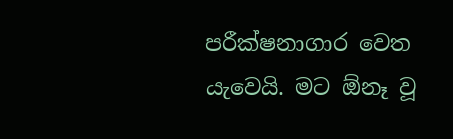පරීක්ෂනාගාර වෙත යැවෙයි. මට ඕනෑ වූ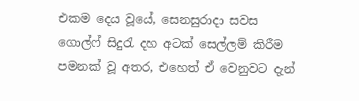එකම දෙය වූයේ, සෙනසුරාදා සවස ගොල්ෆ් සිදුරැ දහ අටක් සෙල්ලම් කිරීම පමනක් වූ අතර, එහෙත් ඒ වෙනුවට දැන්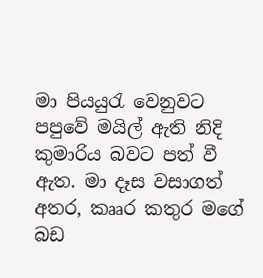මා පියයුරැ වෙනුවට පපුවේ මයිල් ඇති නිදි කුමාරිය බවට පත් වී ඇත. මා දෑස වසාගත් අතර, කෲර කතුර මගේ බඩ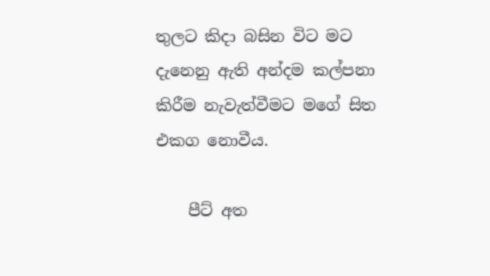තුලට කිදා බසින විට මට දැනෙනු ඇති අන්දම කල්පනා කිරීම නැවැත්වීමට මගේ සිත එකග නොවීය.

    පීට් අත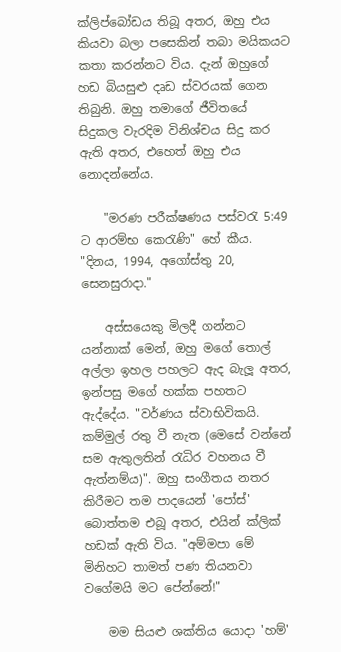ක්ලිප්බෝඩය තිබූ අතර, ඔහු එය කියවා බලා පසෙකින් තබා මයිකයට කතා කරන්නට විය. දැන් ඔහුගේ හඩ බියසුළු දෘඩ ස්වරයක් ගෙන තිබුනි. ඔහු තමාගේ ජීවිතයේ සිදුකල වැරදිම විනිශ්චය සිදු කර ඇති අතර, එහෙත් ඔහු එය නොදන්නේය.

    "මරණ පරීක්ෂණය පස්වරැ 5:49 ට ආරම්භ කෙරැණි" හේ කීය. "දිනය, 1994, අගෝස්තු 20, සෙනසුරාදා."

    අස්සයෙකු මිලදී ගන්නට යන්නාක් මෙන්, ඔහු මගේ තොල් අල්ලා ඉහල පහලට ඇද බැලූ අතර, ඉන්පසු මගේ හක්ක පහතට ඇද්දේය. "වර්ණය ස්වාභිවිකයි. කම්මුල් රතු වී නැත (මෙසේ වන්නේ සම ඇතුලතින් රැධිර වහනය වී ඇත්නම්ය)". ඔහු සංගීතය නතර කිරීමට තම පාදයෙන් 'පෝස්' බොත්තම එබූ අතර, එයින් ක්ලික් හඩක් ඇති විය. "අම්මපා මේ මිනිහට තාමත් පණ තියනවා වගේමයි මට පේන්නේ!"

    මම සියළු ශක්තිය යොදා 'හම්'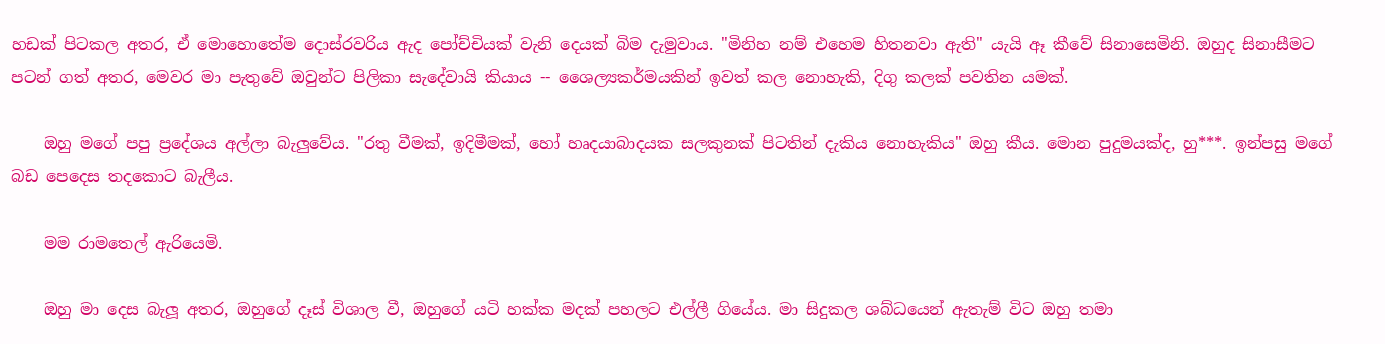හඩක් පිටකල අතර, ඒ මොහොතේම දොස්රවරිය ඇද පෝච්චියක් වැනි දෙයක් බිම දැමුවාය. "මිනිහ නම් එහෙම හිතනවා ඇති" යැයි ඈ කීවේ සිනාසෙමිනි. ඔහුද සිනාසීමට පටන් ගත් අතර, මෙවර මා පැතුවේ ඔවුන්ට පිලිකා සැදේවායි කියාය -- ශෛල්‍යකර්මයකින් ඉවත් කල නොහැකි, දිගු කලක් පවතින යමක්.

    ඔහු මගේ පපු ප්‍රදේශය අල්ලා බැලුවේය. "රතු වීමක්, ඉදිමීමක්, හෝ හෘදයාබාදයක සලකුනක් පිටතින් දැකිය නොහැකිය" ඔහු කීය. මොන පුදුමයක්ද, හු***. ඉන්පසු මගේ බඩ පෙදෙස තදකොට බැලීය.

    මම රාමතෙල් ඇරියෙමි.

    ඔහු මා දෙස බැලූ අතර, ඔහුගේ දෑස් විශාල වී, ඔහුගේ යටි හක්ක මදක් පහලට එල්ලී ගියේය. මා සිදුකල ශබ්ධයෙන් ඇතැම් විට ඔහු තමා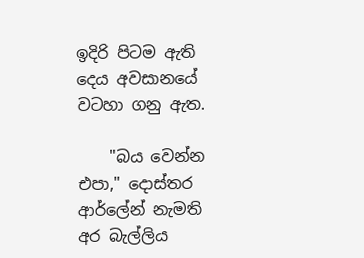ඉදිරි පිටම ඇති දෙය අවසානයේ වටහා ගනු ඇත.

    "බය වෙන්න එපා," දොස්තර ආර්ලේන් නැමති අර බැල්ලිය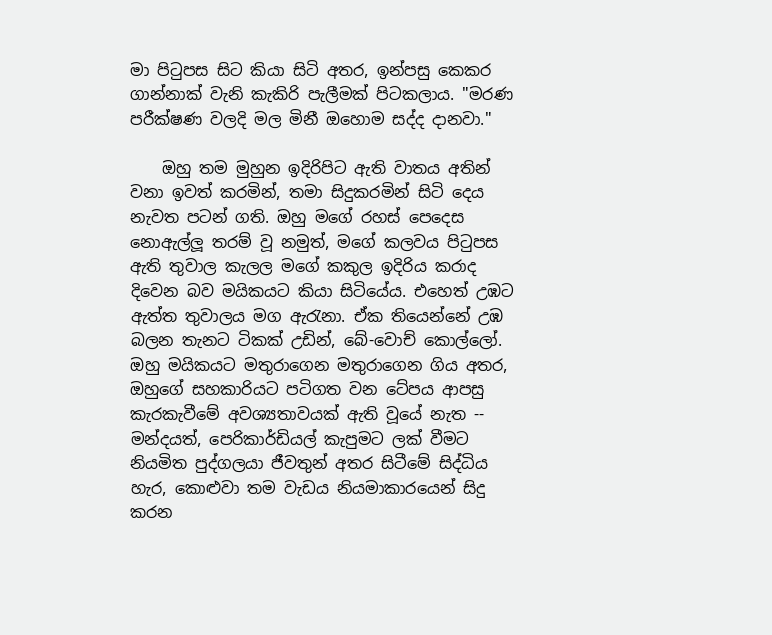මා පිටුපස සිට කියා සිටි අතර, ඉන්පසු කෙකර ගාන්නාක් වැනි කැකිරි පැලීමක් පිටකලාය. "මරණ පරීක්ෂණ වලදි මල මිනී ඔහොම සද්ද දානවා."

    ඔහු තම මුහුන ඉදිරිපිට ඇති වාතය අතින් වනා ඉවත් කරමින්, තමා සිදුකරමින් සිටි දෙය නැවත පටන් ගති. ඔහු මගේ රහස් පෙදෙස නොඇල්ලූ තරම් වූ නමුත්, මගේ කලවය පිටුපස ඇති තුවාල කැලල මගේ කකුල ඉදිරිය කරාද දිවෙන බව මයිකයට කියා සිටියේය. එහෙත් උඹට ඇත්ත තුවාලය මග ඇරැනා. ඒක තියෙන්නේ උඹ බලන තැනට ටිකක් උඩින්, බේ-වොච් කොල්ලෝ. ඔහු මයිකයට මතුරාගෙන මතුරාගෙන ගිය අතර, ඔහුගේ සහකාරියට පටිගත වන ටේපය ආපසු කැරකැවීමේ අවශ්‍යතාවයක් ඇති වූයේ නැත -- මන්දයත්, පෙරිකාර්ඩියල් කැපුමට ලක් වීමට නියමිත පුද්ගලයා ජීවතුන් අතර සිටීමේ සිද්ධිය හැර, කොළුවා තම වැඩය නියමාකාරයෙන් සිදු කරන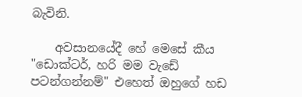බැවිනි.

    අවසානයේදී හේ මෙසේ කීය "ඩොක්ටර්, හරි මම වැඩේ පටන්ගන්නම්" එහෙත් ඔහුග‍ේ හඩ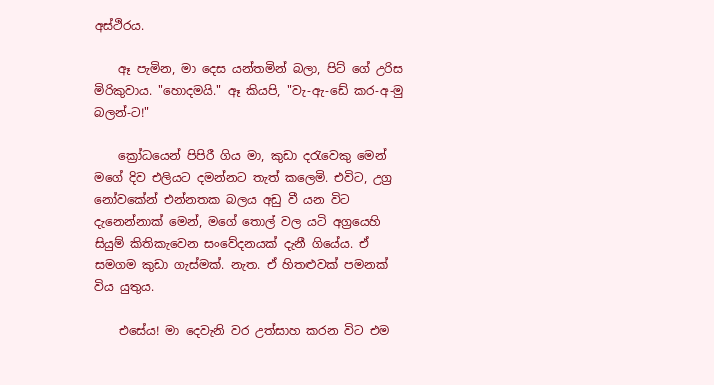අස්ථිරය.

    ඈ පැමින, මා දෙස යන්තමින් බලා, පිට් ගේ උරිස මිරිකුවාය. "හොදමයි." ඈ කියපි, "වැ-ඇ-ඩේ කර-අ-මු බලන්-ට!"

    ක්‍රෝධයෙන් පිපිරී ගිය මා, කුඩා දරැවෙකු මෙන් මගේ දිව එලියට දමන්නට තැත් කලෙමි. එවිට, උග්‍ර නෝවකේන් එන්නතක බලය අඩු වී යන විට දැනෙන්නාක් මෙන්, මගේ තොල් වල යටි අග්‍රයෙහි සියුම් කිතිකැවෙන සංවේදනයක් දැනී ගියේය. ඒ සමගම කුඩා ගැස්මක්. නැත. ඒ හිතළුවක් පමනක් විය යුතුය.

    එසේය! මා දෙවැනි වර උත්සාහ කරන විට එම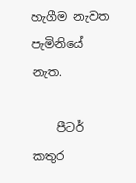හැගීම නැවත පැමිනියේ නැත.

    පීටර් කතුර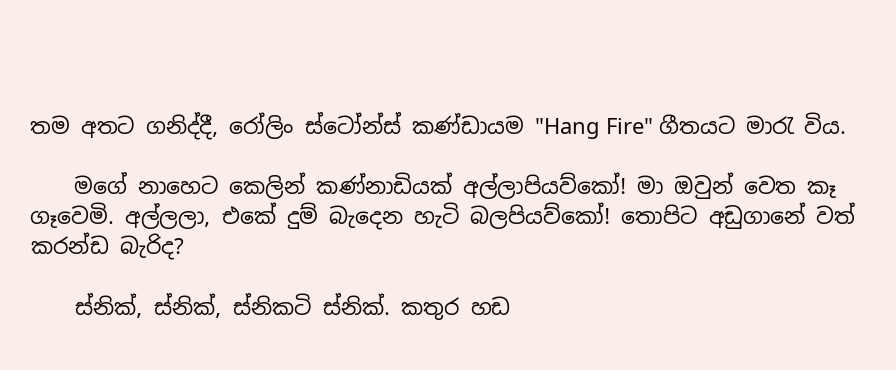තම අතට ගනිද්දී, රෝලිං ස්ටෝන්ස් කණ්ඩායම "Hang Fire" ගීතයට මාරැ විය.

    මගේ නාහෙට කෙලින් කණ්නාඩියක් අල්ලාපියව්කෝ! මා ඔවුන් වෙත කෑ ගෑවෙමි. අල්ලලා, එකේ දුම් බැදෙන හැටි බලපියව්කෝ! තොපිට අඩුගානේ වත් කරන්ඩ බැරිද?

    ස්නික්, ස්නික්, ස්නිකටි ස්නික්. කතුර හඩ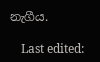නැගීය.

    Last edited: